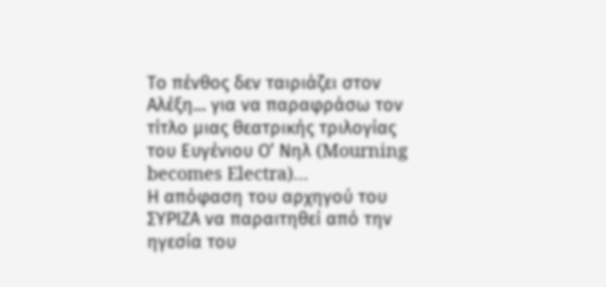Το πένθος δεν ταιριάζει στον Αλέξη… για να παραφράσω τον τίτλο μιας θεατρικής τριλογίας του Ευγένιου Ο’ Νηλ (Mourning becomes Electra)…
Η απόφαση του αρχηγού του ΣΥΡΙΖΑ να παραιτηθεί από την ηγεσία του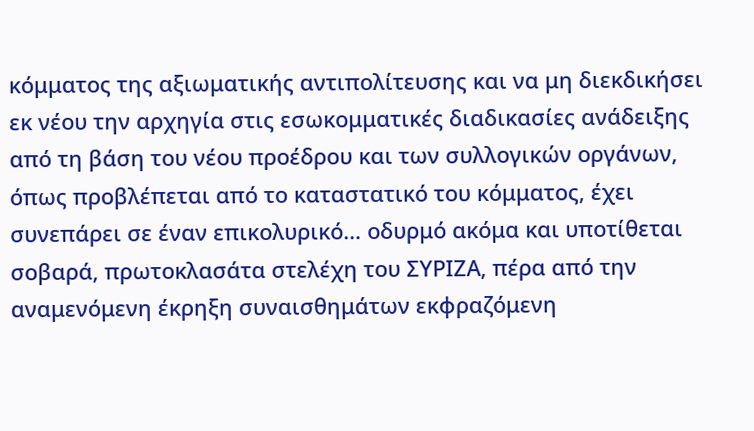κόμματος της αξιωματικής αντιπολίτευσης και να μη διεκδικήσει εκ νέου την αρχηγία στις εσωκομματικές διαδικασίες ανάδειξης από τη βάση του νέου προέδρου και των συλλογικών οργάνων, όπως προβλέπεται από το καταστατικό του κόμματος, έχει συνεπάρει σε έναν επικολυρικό… οδυρμό ακόμα και υποτίθεται σοβαρά, πρωτοκλασάτα στελέχη του ΣΥΡΙΖΑ, πέρα από την αναμενόμενη έκρηξη συναισθημάτων εκφραζόμενη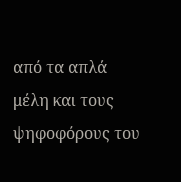από τα απλά μέλη και τους ψηφοφόρους του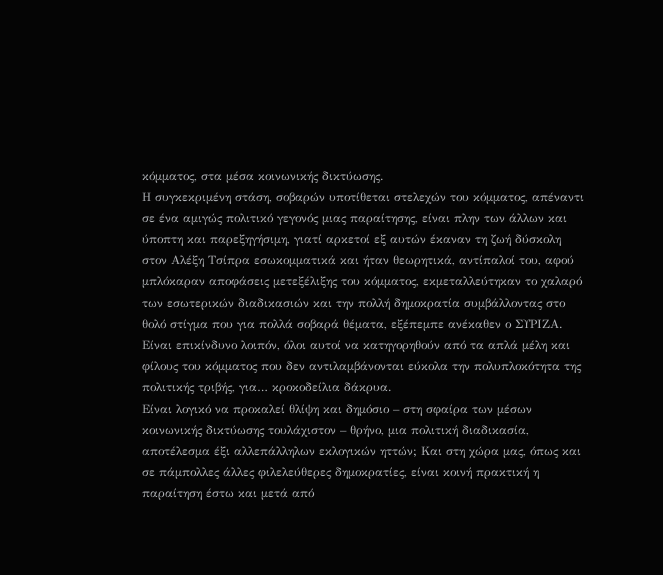κόμματος, στα μέσα κοινωνικής δικτύωσης.
Η συγκεκριμένη στάση, σοβαρών υποτίθεται στελεχών του κόμματος, απέναντι σε ένα αμιγώς πολιτικό γεγονός μιας παραίτησης, είναι πλην των άλλων και ύποπτη και παρεξηγήσιμη, γιατί αρκετοί εξ αυτών έκαναν τη ζωή δύσκολη στον Αλέξη Τσίπρα εσωκομματικά και ήταν θεωρητικά, αντίπαλοί του, αφού μπλόκαραν αποφάσεις μετεξέλιξης του κόμματος, εκμεταλλεύτηκαν το χαλαρό των εσωτερικών διαδικασιών και την πολλή δημοκρατία συμβάλλοντας στο θολό στίγμα που για πολλά σοβαρά θέματα, εξέπεμπε ανέκαθεν ο ΣΥΡΙΖΑ. Είναι επικίνδυνο λοιπόν, όλοι αυτοί να κατηγορηθούν από τα απλά μέλη και φίλους του κόμματος που δεν αντιλαμβάνονται εύκολα την πολυπλοκότητα της πολιτικής τριβής, για… κροκοδείλια δάκρυα.
Είναι λογικό να προκαλεί θλίψη και δημόσιο – στη σφαίρα των μέσων κοινωνικής δικτύωσης τουλάχιστον – θρήνο, μια πολιτική διαδικασία, αποτέλεσμα έξι αλλεπάλληλων εκλογικών ηττών; Και στη χώρα μας, όπως και σε πάμπολλες άλλες φιλελεύθερες δημοκρατίες, είναι κοινή πρακτική η παραίτηση έστω και μετά από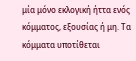μία μόνο εκλογική ήττα ενός κόμματος, εξουσίας ή μη. Τα κόμματα υποτίθεται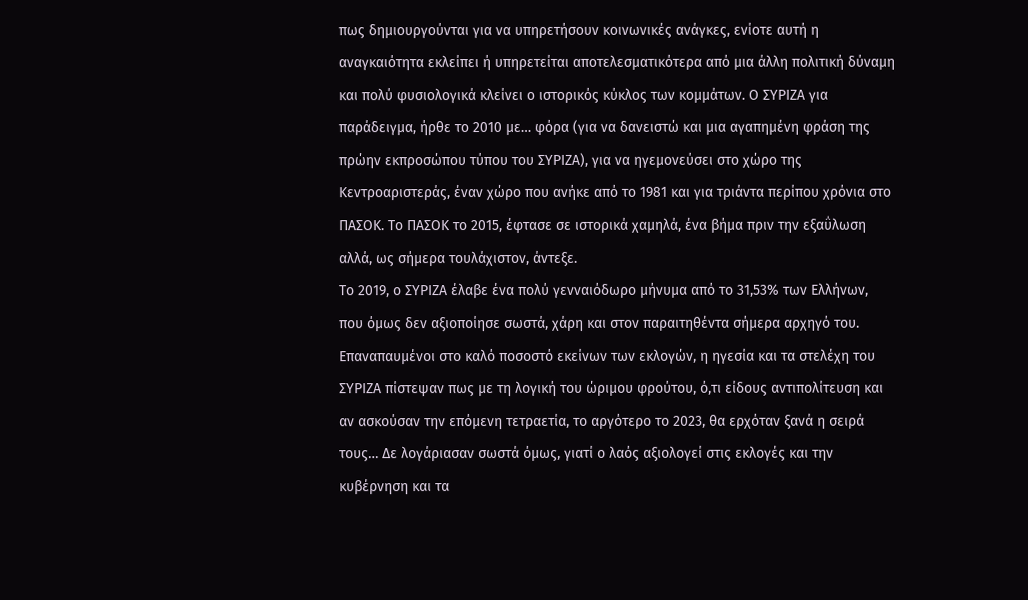πως δημιουργούνται για να υπηρετήσουν κοινωνικές ανάγκες, ενίοτε αυτή η αναγκαιότητα εκλείπει ή υπηρετείται αποτελεσματικότερα από μια άλλη πολιτική δύναμη και πολύ φυσιολογικά κλείνει ο ιστορικός κύκλος των κομμάτων. Ο ΣΥΡΙΖΑ για παράδειγμα, ήρθε το 2010 με… φόρα (για να δανειστώ και μια αγαπημένη φράση της πρώην εκπροσώπου τύπου του ΣΥΡΙΖΑ), για να ηγεμονεύσει στο χώρο της Κεντροαριστεράς, έναν χώρο που ανήκε από το 1981 και για τριάντα περίπου χρόνια στο ΠΑΣΟΚ. Το ΠΑΣΟΚ το 2015, έφτασε σε ιστορικά χαμηλά, ένα βήμα πριν την εξαΰλωση αλλά, ως σήμερα τουλάχιστον, άντεξε.
Το 2019, ο ΣΥΡΙΖΑ έλαβε ένα πολύ γενναιόδωρο μήνυμα από το 31,53% των Ελλήνων, που όμως δεν αξιοποίησε σωστά, χάρη και στον παραιτηθέντα σήμερα αρχηγό του. Επαναπαυμένοι στο καλό ποσοστό εκείνων των εκλογών, η ηγεσία και τα στελέχη του ΣΥΡΙΖΑ πίστεψαν πως με τη λογική του ώριμου φρούτου, ό,τι είδους αντιπολίτευση και αν ασκούσαν την επόμενη τετραετία, το αργότερο το 2023, θα ερχόταν ξανά η σειρά τους… Δε λογάριασαν σωστά όμως, γιατί ο λαός αξιολογεί στις εκλογές και την κυβέρνηση και τα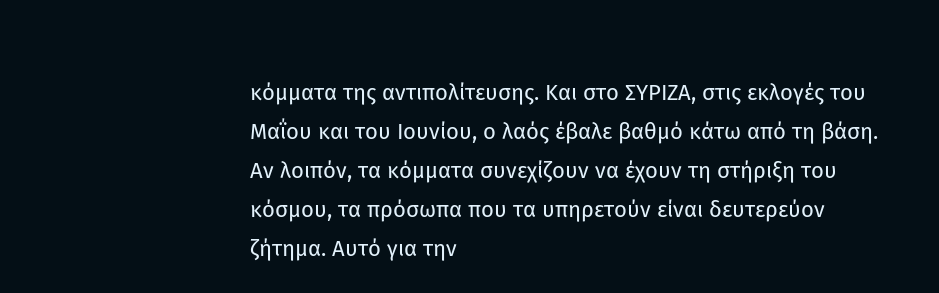κόμματα της αντιπολίτευσης. Και στο ΣΥΡΙΖΑ, στις εκλογές του Μαΐου και του Ιουνίου, ο λαός έβαλε βαθμό κάτω από τη βάση.
Αν λοιπόν, τα κόμματα συνεχίζουν να έχουν τη στήριξη του κόσμου, τα πρόσωπα που τα υπηρετούν είναι δευτερεύον ζήτημα. Αυτό για την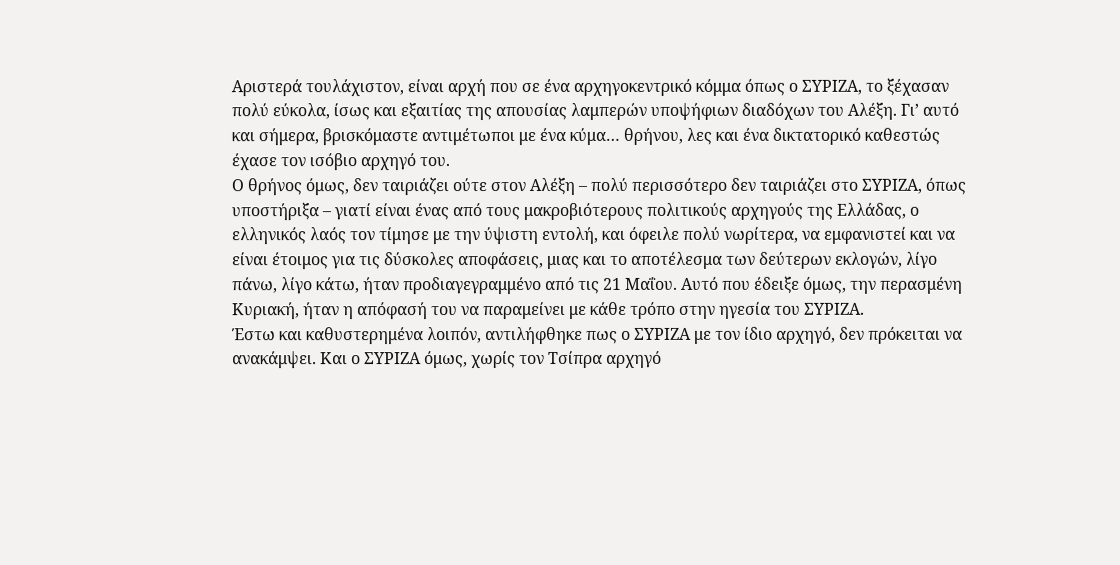Αριστερά τουλάχιστον, είναι αρχή που σε ένα αρχηγοκεντρικό κόμμα όπως ο ΣΥΡΙΖΑ, το ξέχασαν πολύ εύκολα, ίσως και εξαιτίας της απουσίας λαμπερών υποψήφιων διαδόχων του Αλέξη. Γι’ αυτό και σήμερα, βρισκόμαστε αντιμέτωποι με ένα κύμα… θρήνου, λες και ένα δικτατορικό καθεστώς έχασε τον ισόβιο αρχηγό του.
Ο θρήνος όμως, δεν ταιριάζει ούτε στον Αλέξη – πολύ περισσότερο δεν ταιριάζει στο ΣΥΡΙΖΑ, όπως υποστήριξα – γιατί είναι ένας από τους μακροβιότερους πολιτικούς αρχηγούς της Ελλάδας, ο ελληνικός λαός τον τίμησε με την ύψιστη εντολή, και όφειλε πολύ νωρίτερα, να εμφανιστεί και να είναι έτοιμος για τις δύσκολες αποφάσεις, μιας και το αποτέλεσμα των δεύτερων εκλογών, λίγο πάνω, λίγο κάτω, ήταν προδιαγεγραμμένο από τις 21 Μαΐου. Αυτό που έδειξε όμως, την περασμένη Κυριακή, ήταν η απόφασή του να παραμείνει με κάθε τρόπο στην ηγεσία του ΣΥΡΙΖΑ.
Έστω και καθυστερημένα λοιπόν, αντιλήφθηκε πως ο ΣΥΡΙΖΑ με τον ίδιο αρχηγό, δεν πρόκειται να ανακάμψει. Και ο ΣΥΡΙΖΑ όμως, χωρίς τον Τσίπρα αρχηγό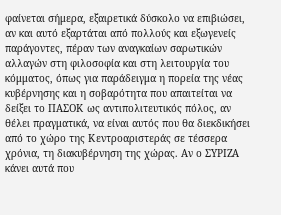φαίνεται σήμερα, εξαιρετικά δύσκολο να επιβιώσει, αν και αυτό εξαρτάται από πολλούς και εξωγενείς παράγοντες, πέραν των αναγκαίων σαρωτικών αλλαγών στη φιλοσοφία και στη λειτουργία του κόμματος, όπως για παράδειγμα η πορεία της νέας κυβέρνησης και η σοβαρότητα που απαιτείται να δείξει το ΠΑΣΟΚ ως αντιπολιτευτικός πόλος, αν θέλει πραγματικά, να είναι αυτός που θα διεκδικήσει από το χώρο της Κεντροαριστεράς σε τέσσερα χρόνια, τη διακυβέρνηση της χώρας. Αν ο ΣΥΡΙΖΑ κάνει αυτά που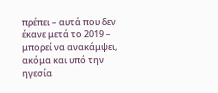πρέπει – αυτά που δεν έκανε μετά το 2019 – μπορεί να ανακάμψει, ακόμα και υπό την ηγεσία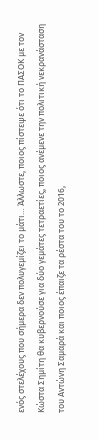ενός στελέχους που σήμερα δεν πολυγεμίζει το μάτι… Άλλωστε, ποιος πίστεψε ότι το ΠΑΣΟΚ με τον Κώστα Σημίτη θα κυβερνούσε για δύο γεμάτες τετραετίες, ποιος ανέμενε την πολιτική νεκρανάσταση του Αντώνη Σαμαρά και ποιος έπαιζε τα ρέστα του το 2016,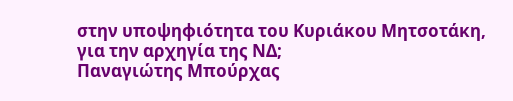στην υποψηφιότητα του Κυριάκου Μητσοτάκη, για την αρχηγία της ΝΔ;
Παναγιώτης Μπούρχας